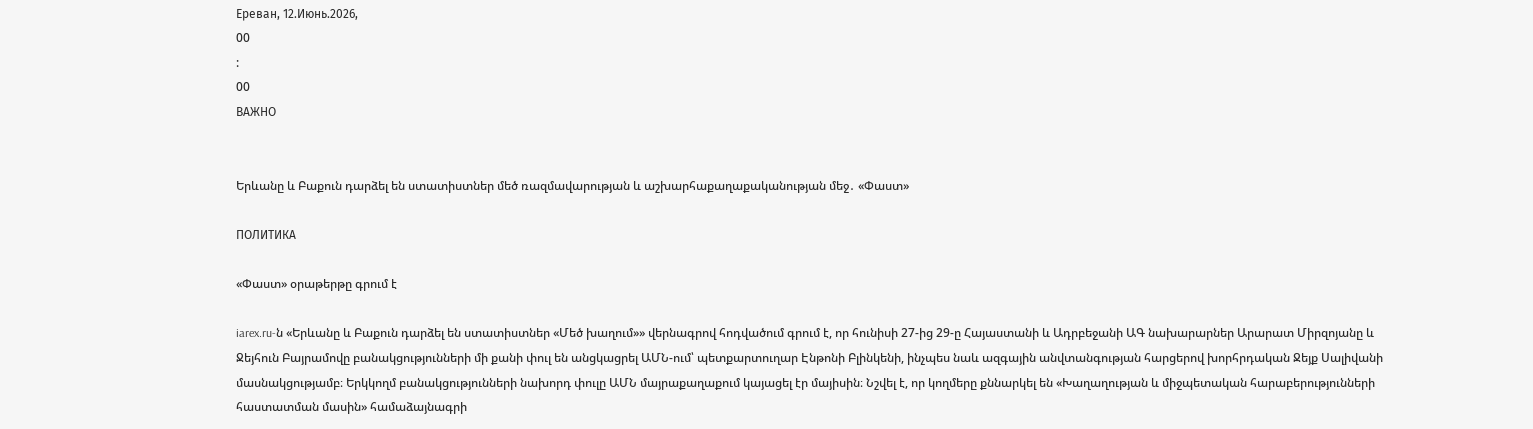Ереван, 12.Июнь.2026,
00
:
00
ВАЖНО


Երևանը և Բաքուն դարձել են ստատիստներ մեծ ռազմավարության և աշխարհաքաղաքականության մեջ․ «Փաստ»

ПОЛИТИКА

«Փաստ» օրաթերթը գրում է

iarex.ru-ն «Երևանը և Բաքուն դարձել են ստատիստներ «Մեծ խաղում»» վերնագրով հոդվածում գրում է, որ հունիսի 27-ից 29-ը Հայաստանի և Ադրբեջանի ԱԳ նախարարներ Արարատ Միրզոյանը և Ջեյհուն Բայրամովը բանակցությունների մի քանի փուլ են անցկացրել ԱՄՆ-ում՝ պետքարտուղար Էնթոնի Բլինկենի, ինչպես նաև ազգային անվտանգության հարցերով խորհրդական Ջեյք Սալիվանի մասնակցությամբ։ Երկկողմ բանակցությունների նախորդ փուլը ԱՄՆ մայրաքաղաքում կայացել էր մայիսին։ Նշվել է, որ կողմերը քննարկել են «Խաղաղության և միջպետական հարաբերությունների հաստատման մասին» համաձայնագրի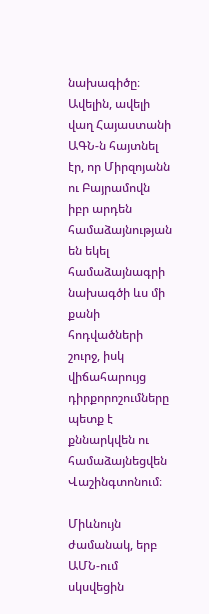նախագիծը։ Ավելին, ավելի վաղ Հայաստանի ԱԳՆ-ն հայտնել էր, որ Միրզոյանն ու Բայրամովն իբր արդեն համաձայնության են եկել համաձայնագրի նախագծի ևս մի քանի հոդվածների շուրջ, իսկ վիճահարույց դիրքորոշումները պետք է քննարկվեն ու համաձայնեցվեն Վաշինգտոնում։

Միևնույն ժամանակ, երբ ԱՄՆ-ում սկսվեցին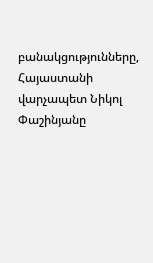բանակցությունները, Հայաստանի վարչապետ Նիկոլ Փաշինյանը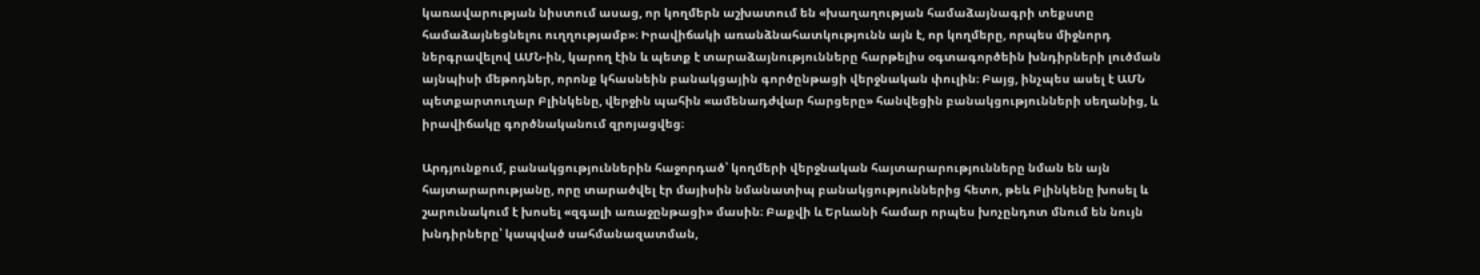կառավարության նիստում ասաց, որ կողմերն աշխատում են «խաղաղության համաձայնագրի տեքստը համաձայնեցնելու ուղղությամբ»։ Իրավիճակի առանձնահատկությունն այն է, որ կողմերը, որպես միջնորդ ներգրավելով ԱՄՆ-ին, կարող էին և պետք է տարաձայնությունները հարթելիս օգտագործեին խնդիրների լուծման այնպիսի մեթոդներ, որոնք կհասնեին բանակցային գործընթացի վերջնական փուլին։ Բայց, ինչպես ասել է ԱՄՆ պետքարտուղար Բլինկենը, վերջին պահին «ամենադժվար հարցերը» հանվեցին բանակցությունների սեղանից, և իրավիճակը գործնականում զրոյացվեց։

Արդյունքում, բանակցություններին հաջորդած՝ կողմերի վերջնական հայտարարությունները նման են այն հայտարարությանը, որը տարածվել էր մայիսին նմանատիպ բանակցություններից հետո, թեև Բլինկենը խոսել և շարունակում է խոսել «զգալի առաջընթացի» մասին։ Բաքվի և Երևանի համար որպես խոչընդոտ մնում են նույն խնդիրները՝ կապված սահմանազատման,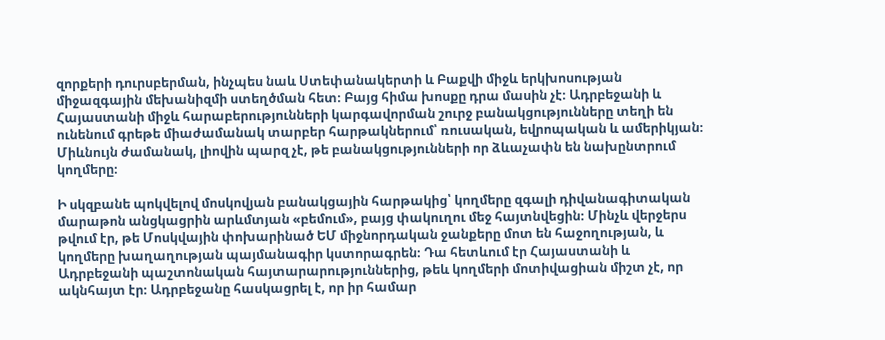զորքերի դուրսբերման, ինչպես նաև Ստեփանակերտի և Բաքվի միջև երկխոսության միջազգային մեխանիզմի ստեղծման հետ։ Բայց հիմա խոսքը դրա մասին չէ։ Ադրբեջանի և Հայաստանի միջև հարաբերությունների կարգավորման շուրջ բանակցությունները տեղի են ունենում գրեթե միաժամանակ տարբեր հարթակներում՝ ռուսական, եվրոպական և ամերիկյան։ Միևնույն ժամանակ, լիովին պարզ չէ, թե բանակցությունների որ ձևաչափն են նախընտրում կողմերը։

Ի սկզբանե պոկվելով մոսկովյան բանակցային հարթակից՝ կողմերը զգալի դիվանագիտական մարաթոն անցկացրին արևմտյան «բեմում», բայց փակուղու մեջ հայտնվեցին։ Մինչև վերջերս թվում էր, թե Մոսկվային փոխարինած ԵՄ միջնորդական ջանքերը մոտ են հաջողության, և կողմերը խաղաղության պայմանագիր կստորագրեն։ Դա հետևում էր Հայաստանի և Ադրբեջանի պաշտոնական հայտարարություններից, թեև կողմերի մոտիվացիան միշտ չէ, որ ակնհայտ էր։ Ադրբեջանը հասկացրել է, որ իր համար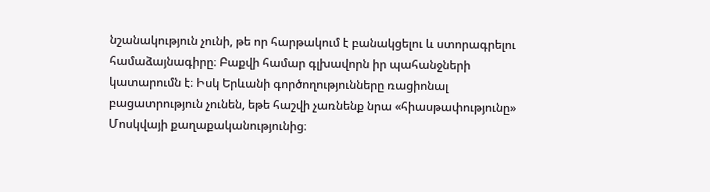նշանակություն չունի, թե որ հարթակում է բանակցելու և ստորագրելու համաձայնագիրը։ Բաքվի համար գլխավորն իր պահանջների կատարումն է։ Իսկ Երևանի գործողությունները ռացիոնալ բացատրություն չունեն, եթե հաշվի չառնենք նրա «հիասթափությունը» Մոսկվայի քաղաքականությունից։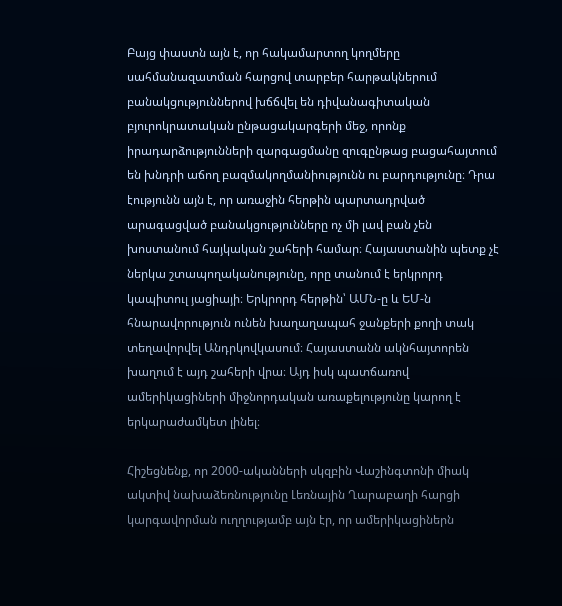Բայց փաստն այն է, որ հակամարտող կողմերը սահմանազատման հարցով տարբեր հարթակներում բանակցություններով խճճվել են դիվանագիտական բյուրոկրատական ընթացակարգերի մեջ, որոնք իրադարձությունների զարգացմանը զուգընթաց բացահայտում են խնդրի աճող բազմակողմանիությունն ու բարդությունը։ Դրա էությունն այն է, որ առաջին հերթին պարտադրված արագացված բանակցությունները ոչ մի լավ բան չեն խոստանում հայկական շահերի համար։ Հայաստանին պետք չէ ներկա շտապողականությունը, որը տանում է երկրորդ կապիտուլ յացիայի։ Երկրորդ հերթին՝ ԱՄՆ-ը և ԵՄ-ն հնարավորություն ունեն խաղաղապահ ջանքերի քողի տակ տեղավորվել Անդրկովկասում։ Հայաստանն ակնհայտորեն խաղում է այդ շահերի վրա։ Այդ իսկ պատճառով ամերիկացիների միջնորդական առաքելությունը կարող է երկարաժամկետ լինել։

Հիշեցնենք, որ 2000-ականների սկզբին Վաշինգտոնի միակ ակտիվ նախաձեռնությունը Լեռնային Ղարաբաղի հարցի կարգավորման ուղղությամբ այն էր, որ ամերիկացիներն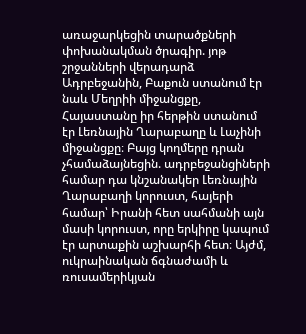առաջարկեցին տարածքների փոխանակման ծրագիր. յոթ շրջանների վերադարձ Ադրբեջանին, Բաքուն ստանում էր նաև Մեղրիի միջանցքը, Հայաստանը իր հերթին ստանում էր Լեռնային Ղարաբաղը և Լաչինի միջանցքը։ Բայց կողմերը դրան չհամաձայնեցին. ադրբեջանցիների համար դա կնշանակեր Լեռնային Ղարաբաղի կորուստ, հայերի համար՝ Իրանի հետ սահմանի այն մասի կորուստ, որը երկիրը կապում էր արտաքին աշխարհի հետ։ Այժմ, ուկրաինական ճգնաժամի և ռուսամերիկյան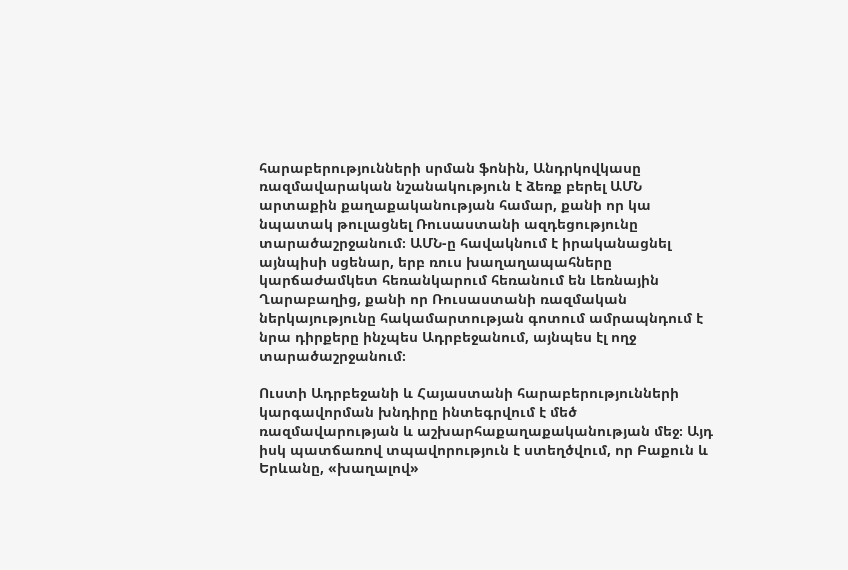հարաբերությունների սրման ֆոնին, Անդրկովկասը ռազմավարական նշանակություն է ձեռք բերել ԱՄՆ արտաքին քաղաքականության համար, քանի որ կա նպատակ թուլացնել Ռուսաստանի ազդեցությունը տարածաշրջանում։ ԱՄՆ-ը հավակնում է իրականացնել այնպիսի սցենար, երբ ռուս խաղաղապահները կարճաժամկետ հեռանկարում հեռանում են Լեռնային Ղարաբաղից, քանի որ Ռուսաստանի ռազմական ներկայությունը հակամարտության գոտում ամրապնդում է նրա դիրքերը ինչպես Ադրբեջանում, այնպես էլ ողջ տարածաշրջանում։

Ուստի Ադրբեջանի և Հայաստանի հարաբերությունների կարգավորման խնդիրը ինտեգրվում է մեծ ռազմավարության և աշխարհաքաղաքականության մեջ։ Այդ իսկ պատճառով տպավորություն է ստեղծվում, որ Բաքուն և Երևանը, «խաղալով»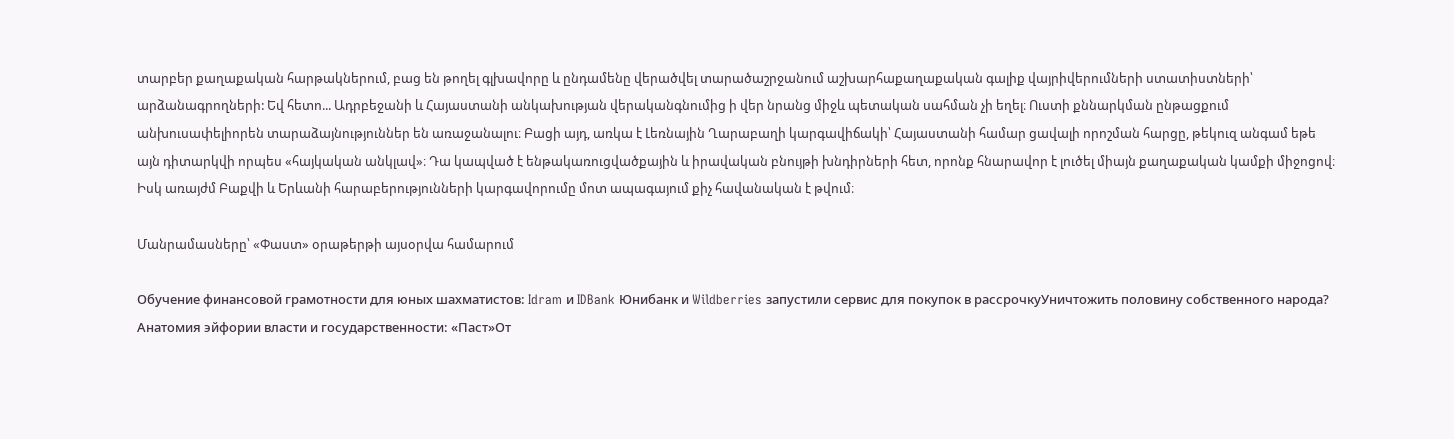տարբեր քաղաքական հարթակներում, բաց են թողել գլխավորը և ընդամենը վերածվել տարածաշրջանում աշխարհաքաղաքական գալիք վայրիվերումների ստատիստների՝ արձանագրողների: Եվ հետո... Ադրբեջանի և Հայաստանի անկախության վերականգնումից ի վեր նրանց միջև պետական սահման չի եղել։ Ուստի քննարկման ընթացքում անխուսափելիորեն տարաձայնություններ են առաջանալու։ Բացի այդ, առկա է Լեռնային Ղարաբաղի կարգավիճակի՝ Հայաստանի համար ցավալի որոշման հարցը, թեկուզ անգամ եթե այն դիտարկվի որպես «հայկական անկլավ»։ Դա կապված է ենթակառուցվածքային և իրավական բնույթի խնդիրների հետ, որոնք հնարավոր է լուծել միայն քաղաքական կամքի միջոցով։ Իսկ առայժմ Բաքվի և Երևանի հարաբերությունների կարգավորումը մոտ ապագայում քիչ հավանական է թվում։

Մանրամասները՝ «Փաստ» օրաթերթի այսօրվա համարում

Обучение финансовой грамотности для юных шахматистов: Idram и IDBank Юнибанк и Wildberries запустили сервис для покупок в рассрочкуУничтожить половину собственного народа? Анатомия эйфории власти и государственности: «Паст»От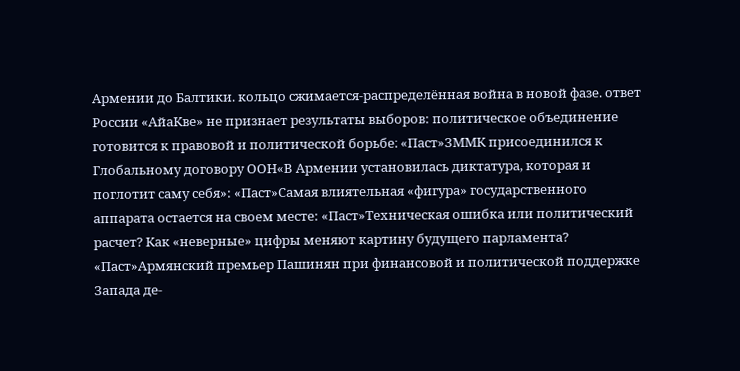Армении до Балтики. кольцо сжимается-распределённая война в новой фазе. ответ России «АйаКве» не признает результаты выборов: политическое объединение готовится к правовой и политической борьбе։ «Паст»ЗММК присоединился к Глобальному договору ООН«В Армении установилась диктатура, которая и поглотит саму себя»: «Паст»Самая влиятельная «фигура» государственного аппарата остается на своем месте: «Паст»Техническая ошибка или политический расчет? Как «неверные» цифры меняют картину будущего парламента? «Паст»Армянский премьер Пашинян при финансовой и политической поддержке Запада де-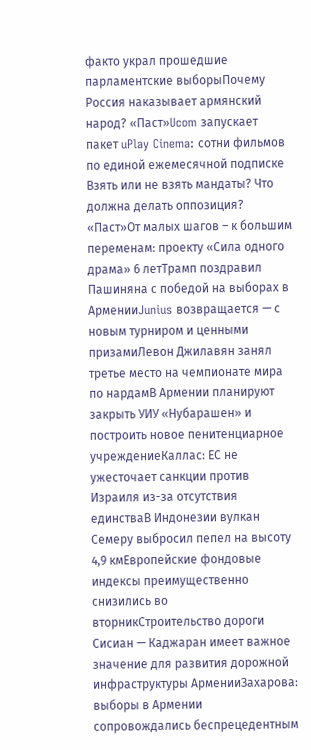факто украл прошедшие парламентские выборыПочему Россия наказывает армянский народ? «Паст»Ucom запускает пакет uPlay Cinema: сотни фильмов по единой ежемесячной подписке Взять или не взять мандаты? Что должна делать оппозиция? «Паст»От малых шагов – к большим переменам: проекту «Сила одного драма» 6 летТрамп поздравил Пашиняна с победой на выборах в АрменииJunius возвращается — с новым турниром и ценными призамиЛевон Джилавян занял третье место на чемпионате мира по нардамВ Армении планируют закрыть УИУ «Нубарашен» и построить новое пенитенциарное учреждениеКаллас: ЕС не ужесточает санкции против Израиля из-за отсутствия единстваВ Индонезии вулкан Семеру выбросил пепел на высоту 4,9 кмЕвропейские фондовые индексы преимущественно снизились во вторникСтроительство дороги Сисиан — Каджаран имеет важное значение для развития дорожной инфраструктуры АрменииЗахарова: выборы в Армении сопровождались беспрецедентным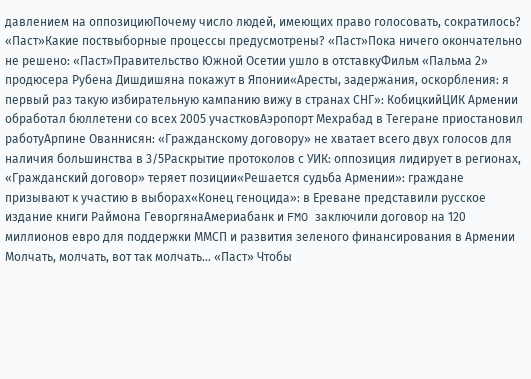давлением на оппозициюПочему число людей, имеющих право голосовать, сократилось? «Паст»Какие поствыборные процессы предусмотрены? «Паст»Пока ничего окончательно не решено: «Паст»Правительство Южной Осетии ушло в отставкуФильм «Пальма 2» продюсера Рубена Дишдишяна покажут в Японии«Аресты, задержания, оскорбления: я первый раз такую избирательную кампанию вижу в странах СНГ»: КобицкийЦИК Армении обработал бюллетени со всех 2005 участковАэропорт Мехрабад в Тегеране приостановил работуАрпине Ованнисян: «Гражданскому договору» не хватает всего двух голосов для наличия большинства в 3/5Раскрытие протоколов с УИК: оппозиция лидирует в регионах, «Гражданский договор» теряет позиции«Решается судьба Армении»: граждане призывают к участию в выборах«Конец геноцида»: в Ереване представили русское издание книги Раймона ГеворгянаАмериабанк и FMO заключили договор на 120 миллионов евро для поддержки ММСП и развития зеленого финансирования в Армении Молчать, молчать, вот так молчать… «Паст» Чтобы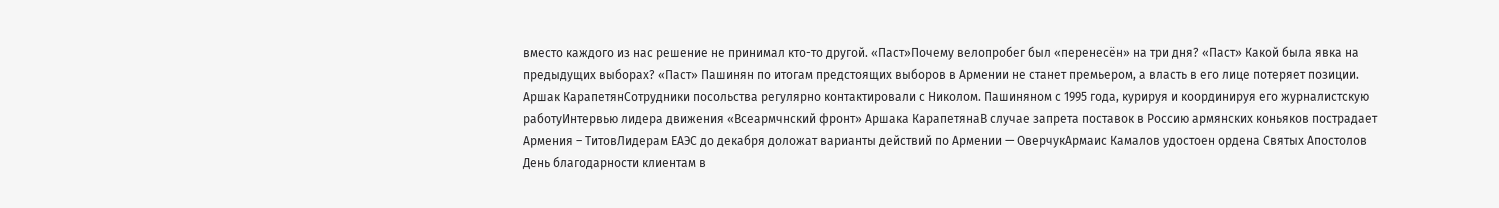вместо каждого из нас решение не принимал кто-то другой. «Паст»Почему велопробег был «перенесён» на три дня? «Паст» Какой была явка на предыдущих выборах? «Паст» Пашинян по итогам предстоящих выборов в Армении не станет премьером, а власть в его лице потеряет позиции. Аршак КарапетянСотрудники посольства регулярно контактировали с Николом. Пашиняном с 1995 года, курируя и координируя его журналистскую работуИнтервью лидера движения «Всеармчнский фронт» Аршака КарапетянаВ случае запрета поставок в Россию армянских коньяков пострадает Армения – ТитовЛидерам ЕАЭС до декабря доложат варианты действий по Армении — ОверчукАрмаис Камалов удостоен ордена Святых Апостолов День благодарности клиентам в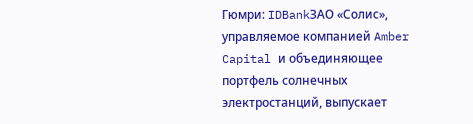Гюмри: IDBankЗАО «Солис», управляемое компанией Amber Capital и объединяющее портфель солнечных электростанций, выпускает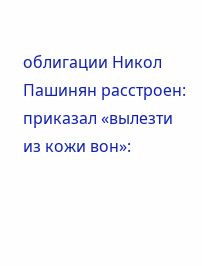облигации Никол Пашинян расстроен: приказал «вылезти из кожи вон»: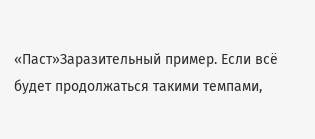«Паст»Заразительный пример. Если всё будет продолжаться такими темпами,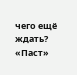чего ещё ждать? «Паст»